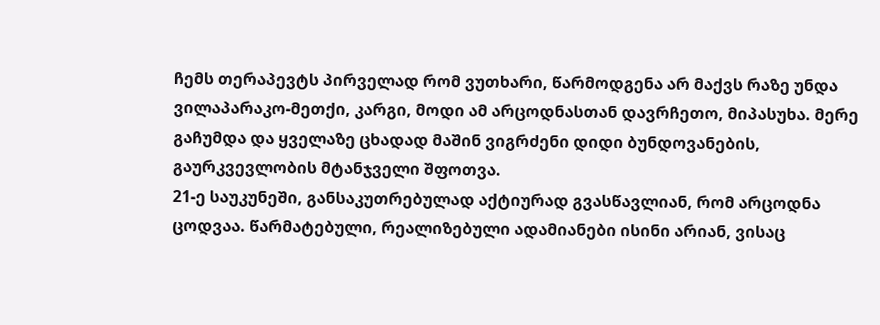ჩემს თერაპევტს პირველად რომ ვუთხარი, წარმოდგენა არ მაქვს რაზე უნდა ვილაპარაკო-მეთქი, კარგი, მოდი ამ არცოდნასთან დავრჩეთო, მიპასუხა. მერე გაჩუმდა და ყველაზე ცხადად მაშინ ვიგრძენი დიდი ბუნდოვანების, გაურკვევლობის მტანჯველი შფოთვა.
21-ე საუკუნეში, განსაკუთრებულად აქტიურად გვასწავლიან, რომ არცოდნა ცოდვაა. წარმატებული, რეალიზებული ადამიანები ისინი არიან, ვისაც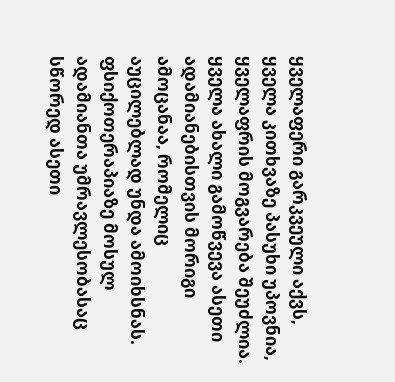ყველაფერი გარკვეული აქვს, ყველა კითხვაზე პასუხი უპოვნია, ყველაფრის მოგვარება შეუძლია. ყველა ახალი გამოწვევა ასეთი ადამიანებისთვის მორიგი ამოცანაა, რომელიც აუცილებლად უნდა ამოიხსნას. ფსიქოთერაპიაზე მოსულ ადამიანთა უმრავლესობასაც სწორედ ასეთი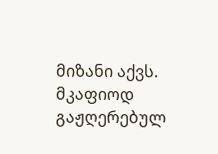მიზანი აქვს. მკაფიოდ გაჟღერებულ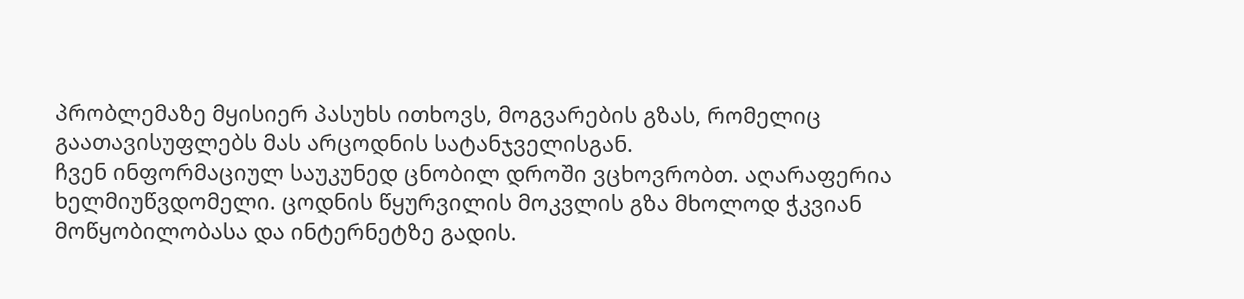პრობლემაზე მყისიერ პასუხს ითხოვს, მოგვარების გზას, რომელიც გაათავისუფლებს მას არცოდნის სატანჯველისგან.
ჩვენ ინფორმაციულ საუკუნედ ცნობილ დროში ვცხოვრობთ. აღარაფერია ხელმიუწვდომელი. ცოდნის წყურვილის მოკვლის გზა მხოლოდ ჭკვიან მოწყობილობასა და ინტერნეტზე გადის.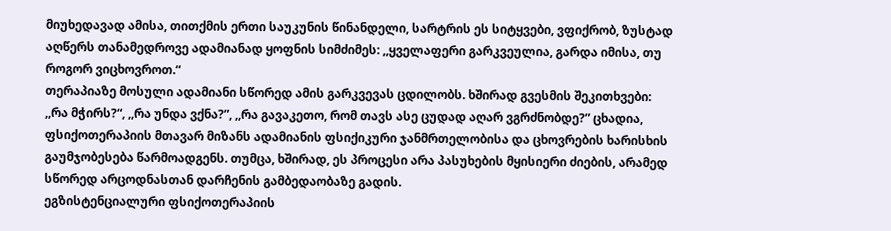მიუხედავად ამისა, თითქმის ერთი საუკუნის წინანდელი, სარტრის ეს სიტყვები, ვფიქრობ, ზუსტად აღწერს თანამედროვე ადამიანად ყოფნის სიმძიმეს: ,,ყველაფერი გარკვეულია, გარდა იმისა, თუ როგორ ვიცხოვროთ.“
თერაპიაზე მოსული ადამიანი სწორედ ამის გარკვევას ცდილობს. ხშირად გვესმის შეკითხვები: ,,რა მჭირს?“, ,,რა უნდა ვქნა?”, ,,რა გავაკეთო, რომ თავს ასე ცუდად აღარ ვგრძნობდე?” ცხადია, ფსიქოთერაპიის მთავარ მიზანს ადამიანის ფსიქიკური ჯანმრთელობისა და ცხოვრების ხარისხის გაუმჯობესება წარმოადგენს. თუმცა, ხშირად, ეს პროცესი არა პასუხების მყისიერი ძიების, არამედ სწორედ არცოდნასთან დარჩენის გამბედაობაზე გადის.
ეგზისტენციალური ფსიქოთერაპიის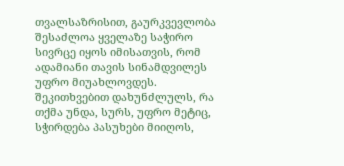თვალსაზრისით, გაურკვევლობა შესაძლოა ყველაზე საჭირო სივრცე იყოს იმისათვის, რომ ადამიანი თავის სინამდვილეს უფრო მიუახლოვდეს. შეკითხვებით დახუნძლულს, რა თქმა უნდა, სურს, უფრო მეტიც, სჭირდება პასუხები მიიღოს,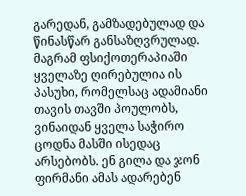გარედან, გამზადებულად და წინასწარ განსაზღვრულად. მაგრამ ფსიქოთერაპიაში ყველაზე ღირებულია ის პასუხი, რომელსაც ადამიანი თავის თავში პოულობს, ვინაიდან ყველა საჭირო ცოდნა მასში ისედაც არსებობს. ენ გილა და ჯონ ფირმანი ამას ადარებენ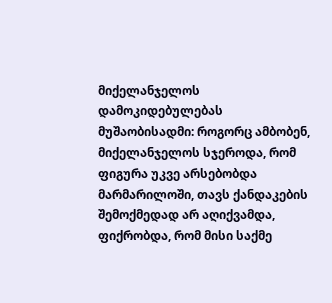მიქელანჯელოს დამოკიდებულებას მუშაობისადმი: როგორც ამბობენ, მიქელანჯელოს სჯეროდა, რომ ფიგურა უკვე არსებობდა მარმარილოში, თავს ქანდაკების შემოქმედად არ აღიქვამდა, ფიქრობდა, რომ მისი საქმე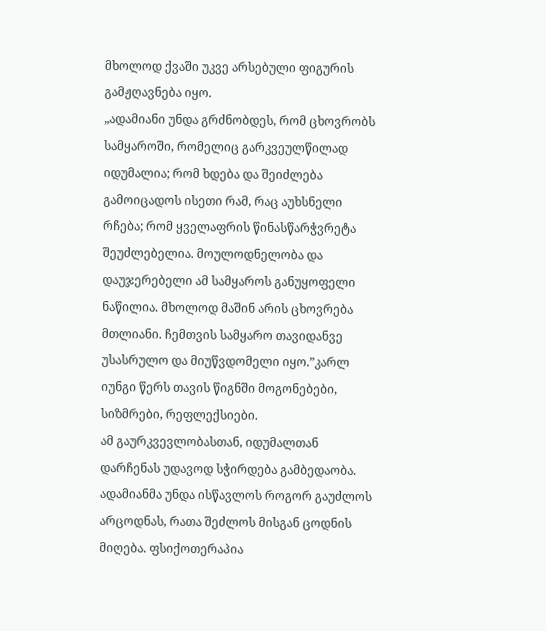მხოლოდ ქვაში უკვე არსებული ფიგურის გამჟღავნება იყო.
„ადამიანი უნდა გრძნობდეს, რომ ცხოვრობს სამყაროში, რომელიც გარკვეულწილად იდუმალია; რომ ხდება და შეიძლება გამოიცადოს ისეთი რამ, რაც აუხსნელი რჩება; რომ ყველაფრის წინასწარჭვრეტა შეუძლებელია. მოულოდნელობა და დაუჯერებელი ამ სამყაროს განუყოფელი ნაწილია. მხოლოდ მაშინ არის ცხოვრება მთლიანი. ჩემთვის სამყარო თავიდანვე უსასრულო და მიუწვდომელი იყო.”კარლ იუნგი წერს თავის წიგნში მოგონებები, სიზმრები, რეფლექსიები.
ამ გაურკვევლობასთან, იდუმალთან დარჩენას უდავოდ სჭირდება გამბედაობა. ადამიანმა უნდა ისწავლოს როგორ გაუძლოს არცოდნას, რათა შეძლოს მისგან ცოდნის მიღება. ფსიქოთერაპია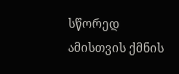სწორედ ამისთვის ქმნის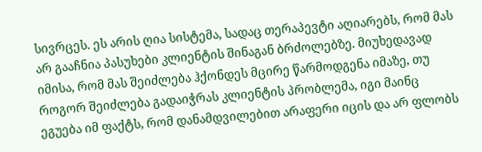სივრცეს. ეს არის ღია სისტემა, სადაც თერაპევტი აღიარებს, რომ მას არ გააჩნია პასუხები კლიენტის შინაგან ბრძოლებზე. მიუხედავად იმისა, რომ მას შეიძლება ჰქონდეს მცირე წარმოდგენა იმაზე, თუ როგორ შეიძლება გადაიჭრას კლიენტის პრობლემა, იგი მაინც ეგუება იმ ფაქტს, რომ დანამდვილებით არაფერი იცის და არ ფლობს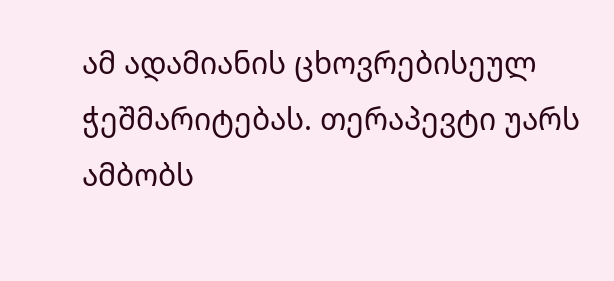ამ ადამიანის ცხოვრებისეულ ჭეშმარიტებას. თერაპევტი უარს ამბობს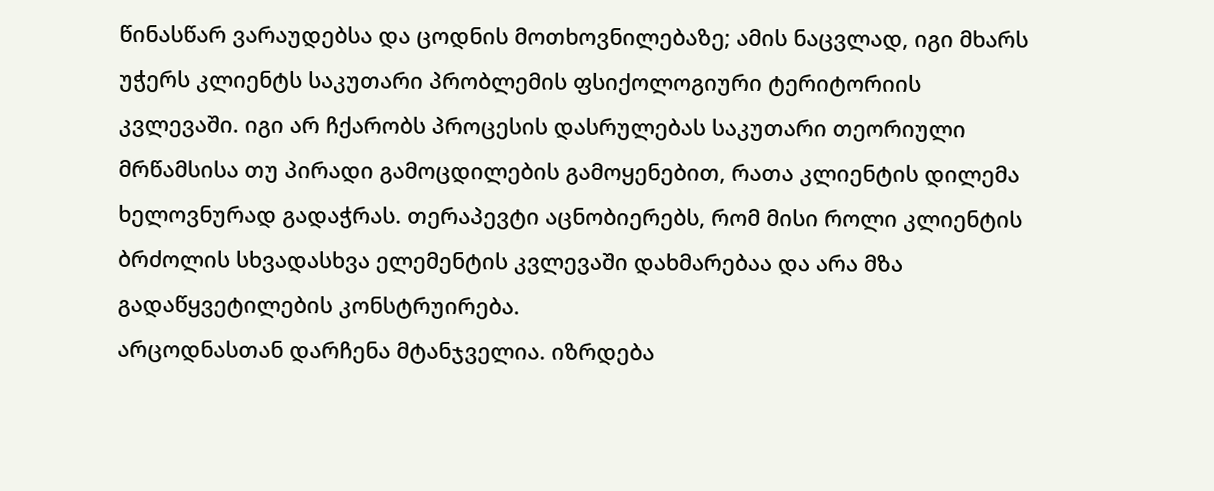წინასწარ ვარაუდებსა და ცოდნის მოთხოვნილებაზე; ამის ნაცვლად, იგი მხარს უჭერს კლიენტს საკუთარი პრობლემის ფსიქოლოგიური ტერიტორიის კვლევაში. იგი არ ჩქარობს პროცესის დასრულებას საკუთარი თეორიული მრწამსისა თუ პირადი გამოცდილების გამოყენებით, რათა კლიენტის დილემა ხელოვნურად გადაჭრას. თერაპევტი აცნობიერებს, რომ მისი როლი კლიენტის ბრძოლის სხვადასხვა ელემენტის კვლევაში დახმარებაა და არა მზა გადაწყვეტილების კონსტრუირება.
არცოდნასთან დარჩენა მტანჯველია. იზრდება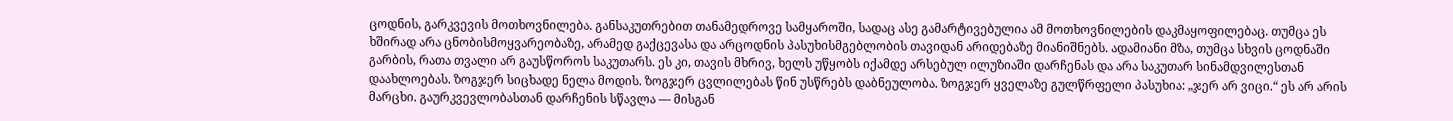ცოდნის, გარკვევის მოთხოვნილება. განსაკუთრებით თანამედროვე სამყაროში, სადაც ასე გამარტივებულია ამ მოთხოვნილების დაკმაყოფილებაც. თუმცა ეს ხშირად არა ცნობისმოყვარეობაზე, არამედ გაქცევასა და არცოდნის პასუხისმგებლობის თავიდან არიდებაზე მიანიშნებს. ადამიანი მზა, თუმცა სხვის ცოდნაში გარბის, რათა თვალი არ გაუსწოროს საკუთარს. ეს კი, თავის მხრივ, ხელს უწყობს იქამდე არსებულ ილუზიაში დარჩენას და არა საკუთარ სინამდვილესთან დაახლოებას. ზოგჯერ სიცხადე ნელა მოდის. ზოგჯერ ცვლილებას წინ უსწრებს დაბნეულობა. ზოგჯერ ყველაზე გულწრფელი პასუხია: „ჯერ არ ვიცი.“ ეს არ არის მარცხი. გაურკვევლობასთან დარჩენის სწავლა — მისგან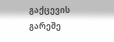გაქცევის გარეშე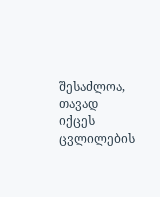შესაძლოა, თავად იქცეს ცვლილების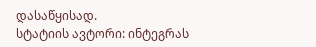დასაწყისად.
სტატიის ავტორი: ინტეგრას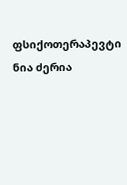ფსიქოთერაპევტი ნია ძერია